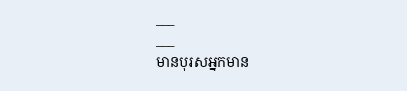___
___
មានបុរសអ្នកមាន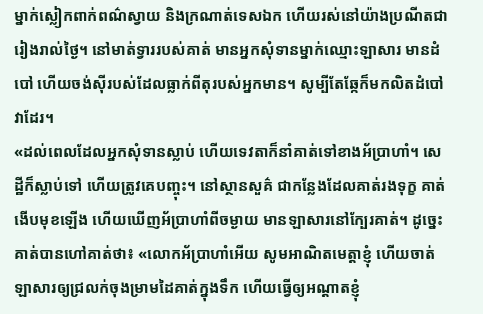ម្នាក់ស្លៀកពាក់ពណ៌ស្វាយ និងក្រណាត់ទេសឯក ហើយរស់នៅយ៉ាងប្រណីតជារៀងរាល់ថ្ងៃ។ នៅមាត់ទ្វាររបស់គាត់ មានអ្នកសុំទានម្នាក់ឈ្មោះឡាសារ មានដំបៅ ហើយចង់ស៊ីរបស់ដែលធ្លាក់ពីតុរបស់អ្នកមាន។ សូម្បីតែឆ្កែក៏មកលិតដំបៅវាដែរ។
«ដល់ពេលដែលអ្នកសុំទានស្លាប់ ហើយទេវតាក៏នាំគាត់ទៅខាងអ័ប្រាហាំ។ សេដ្ឋីក៏ស្លាប់ទៅ ហើយត្រូវគេបញ្ចុះ។ នៅស្ថានសួគ៌ ជាកន្លែងដែលគាត់រងទុក្ខ គាត់ងើបមុខឡើង ហើយឃើញអ័ប្រាហាំពីចម្ងាយ មានឡាសារនៅក្បែរគាត់។ ដូច្នេះ គាត់បានហៅគាត់ថា៖ «លោកអ័ប្រាហាំអើយ សូមអាណិតមេត្តាខ្ញុំ ហើយចាត់ឡាសារឲ្យជ្រលក់ចុងម្រាមដៃគាត់ក្នុងទឹក ហើយធ្វើឲ្យអណ្ដាតខ្ញុំ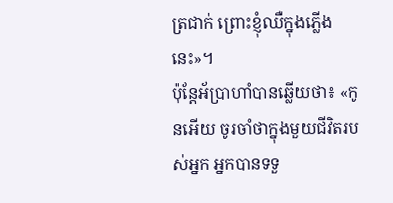ត្រជាក់ ព្រោះខ្ញុំឈឺក្នុងភ្លើងនេះ»។
ប៉ុន្តែអ័ប្រាហាំបានឆ្លើយថា៖ «កូនអើយ ចូរចាំថាក្នុងមួយជីវិតរបស់អ្នក អ្នកបានទទួ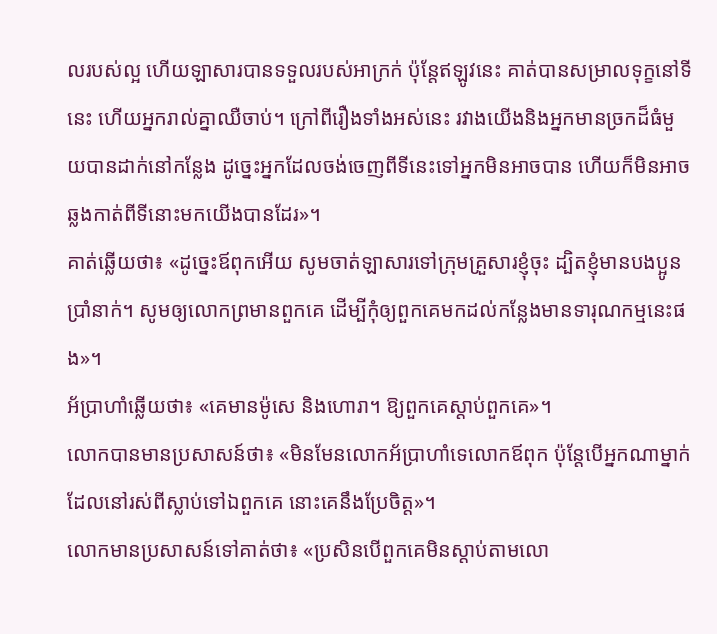លរបស់ល្អ ហើយឡាសារបានទទួលរបស់អាក្រក់ ប៉ុន្តែឥឡូវនេះ គាត់បានសម្រាលទុក្ខនៅទីនេះ ហើយអ្នករាល់គ្នាឈឺចាប់។ ក្រៅពីរឿងទាំងអស់នេះ រវាងយើងនិងអ្នកមានច្រកដ៏ធំមួយបានដាក់នៅកន្លែង ដូច្នេះអ្នកដែលចង់ចេញពីទីនេះទៅអ្នកមិនអាចបាន ហើយក៏មិនអាចឆ្លងកាត់ពីទីនោះមកយើងបានដែរ»។
គាត់ឆ្លើយថា៖ «ដូច្នេះឪពុកអើយ សូមចាត់ឡាសារទៅក្រុមគ្រួសារខ្ញុំចុះ ដ្បិតខ្ញុំមានបងប្អូនប្រាំនាក់។ សូមឲ្យលោកព្រមានពួកគេ ដើម្បីកុំឲ្យពួកគេមកដល់កន្លែងមានទារុណកម្មនេះផង»។
អ័ប្រាហាំឆ្លើយថា៖ «គេមានម៉ូសេ និងហោរា។ ឱ្យពួកគេស្តាប់ពួកគេ»។
លោកបានមានប្រសាសន៍ថា៖ «មិនមែនលោកអ័ប្រាហាំទេលោកឪពុក ប៉ុន្តែបើអ្នកណាម្នាក់ដែលនៅរស់ពីស្លាប់ទៅឯពួកគេ នោះគេនឹងប្រែចិត្ត»។
លោកមានប្រសាសន៍ទៅគាត់ថា៖ «ប្រសិនបើពួកគេមិនស្តាប់តាមលោ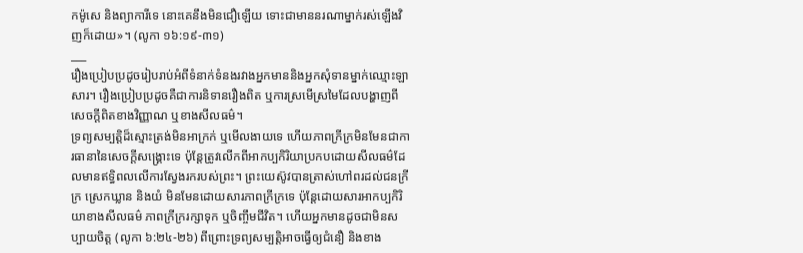កម៉ូសេ និងព្យាការីទេ នោះគេនឹងមិនជឿឡើយ ទោះជាមាននរណាម្នាក់រស់ឡើងវិញក៏ដោយ»។ (លូកា ១៦:១៩-៣១)
___
រឿងប្រៀបប្រដូចរៀបរាប់អំពីទំនាក់ទំនងរវាងអ្នកមាននិងអ្នកសុំទានម្នាក់ឈ្មោះឡាសារ។ រឿងប្រៀបប្រដូចគឺជាការនិទានរឿងពិត ឬការស្រមើស្រមៃដែលបង្ហាញពីសេចក្តីពិតខាងវិញ្ញាណ ឬខាងសីលធម៌។
ទ្រព្យសម្បត្តិដ៏ស្មោះត្រង់មិនអាក្រក់ ឬមើលងាយទេ ហើយភាពក្រីក្រមិនមែនជាការធានានៃសេចក្តីសង្រ្គោះទេ ប៉ុន្តែត្រូវលើកពីអាកប្បកិរិយាប្រកបដោយសីលធម៌ដែលមានឥទ្ធិពលលើការស្វែងរករបស់ព្រះ។ ព្រះយេស៊ូវបានត្រាស់ហៅពរដល់ជនក្រីក្រ ស្រេកឃ្លាន និងយំ មិនមែនដោយសារភាពក្រីក្រទេ ប៉ុន្តែដោយសារអាកប្បកិរិយាខាងសីលធម៌ ភាពក្រីក្ររក្សាទុក ឬចិញ្ចឹមជីវិត។ ហើយអ្នកមានដូចជាមិនសប្បាយចិត្ត (លូកា ៦:២៤-២៦) ពីព្រោះទ្រព្យសម្បត្តិអាចធ្វើឲ្យជំនឿ និងខាង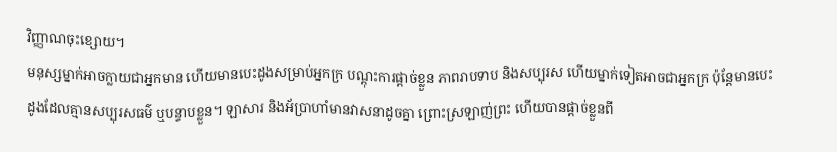វិញ្ញាណចុះខ្សោយ។
មនុស្សម្នាក់អាចក្លាយជាអ្នកមាន ហើយមានបេះដូងសម្រាប់អ្នកក្រ បណ្តុះការផ្ដាច់ខ្លួន ភាពរាបទាប និងសប្បុរស ហើយម្នាក់ទៀតអាចជាអ្នកក្រ ប៉ុន្តែមានបេះដូងដែលគ្មានសប្បុរសធម៌ ឬបន្ទាបខ្លួន។ ឡាសារ និងអ័ប្រាហាំមានវាសនាដូចគ្នា ព្រោះស្រឡាញ់ព្រះ ហើយបានផ្ដាច់ខ្លួនពី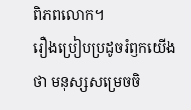ពិភពលោក។
រឿងប្រៀបប្រដូចរំឭកយើងថា មនុស្សសម្រេចចិ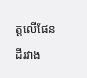ត្តលើផែនដីរវាង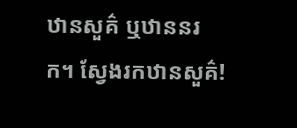ឋានសួគ៌ ឬឋាននរក។ ស្វែងរកឋានសួគ៌!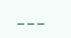___